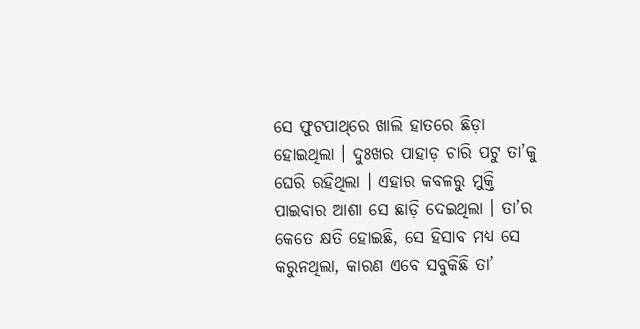ସେ ଫୁଟପାଥ୍‌ରେ ଖାଲି ହାତରେ ଛିଡ଼ା ହୋଇଥିଲା । ଦୁଃଖର ପାହାଡ଼ ଚାରି ପଟୁ ତା’କୁ ଘେରି ରହିଥିଲା । ଏହାର କବଳରୁ ମୁକ୍ତି ପାଇବାର ଆଶା ସେ ଛାଡ଼ି ଦେଇଥିଲା । ତା’ର କେତେ କ୍ଷତି ହୋଇଛି, ସେ ହିସାବ ମଧ୍ୟ ସେ କରୁନଥିଲା, କାରଣ ଏବେ ସବୁକିଛି ତା’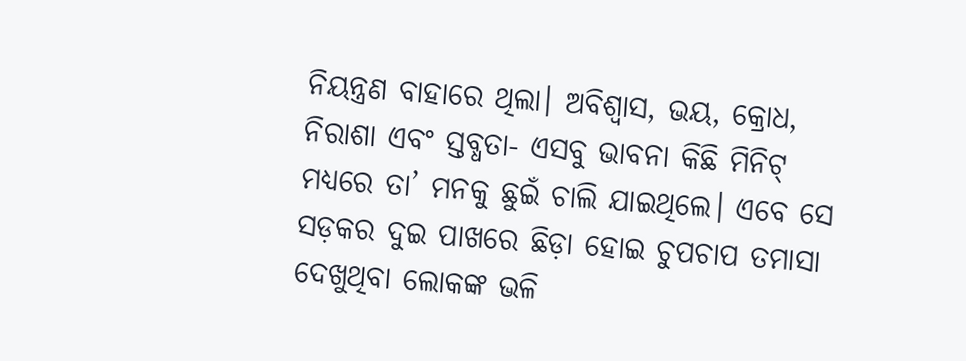ନିୟନ୍ତ୍ରଣ ବାହାରେ ଥିଲା। ଅବିଶ୍ୱାସ, ଭୟ, କ୍ରୋଧ, ନିରାଶା ଏବଂ ସ୍ତବ୍ଧତା- ଏସବୁ ଭାବନା କିଛି ମିନିଟ୍‌ ମଧ୍ୟରେ ତା’ ମନକୁ ଛୁଇଁ ଚାଲି ଯାଇଥିଲେ। ଏବେ ସେ ସଡ଼କର ଦୁଇ ପାଖରେ ଛିଡ଼ା ହୋଇ ଚୁପଚାପ ତମାସା ଦେଖୁଥିବା ଲୋକଙ୍କ ଭଳି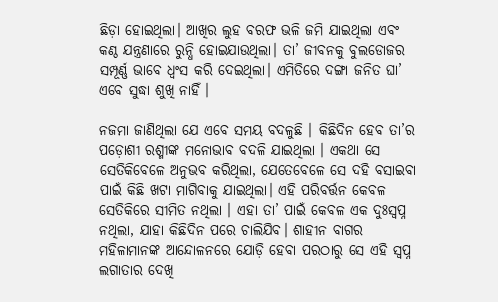ଛିଡ଼ା ହୋଇଥିଲା। ଆଖିର ଲୁହ ବରଫ ଭଳି ଜମି ଯାଇଥିଲା ଏବଂ କଣ୍ଠ ଯନ୍ତ୍ରଣାରେ ରୁନ୍ଧି ହୋଇଯାଉଥିଲା। ତା’ ଜୀବନକୁ ବୁଲଡୋଜର ସମ୍ପୂର୍ଣ୍ଣ ଭାବେ ଧ୍ୱଂସ କରି ଦେଇଥିଲା। ଏମିତିରେ ଦଙ୍ଗା ଜନିତ ଘା’ ଏବେ ସୁଦ୍ଧା ଶୁଖି ନାହିଁ ।

ନଜମା ଜାଣିଥିଲା ଯେ ଏବେ ସମୟ ବଦଳୁଛି । କିଛିଦିନ ହେବ ତା’ର ପଡ଼ୋଶୀ ରଶ୍ମୀଙ୍କ ମନୋଭାବ ବଦଳି ଯାଇଥିଲା । ଏକଥା ସେ ସେତିକିବେଳେ ଅନୁଭବ କରିଥିଲା, ଯେତେବେଳେ ସେ ଦହି ବସାଇବା ପାଇଁ କିଛି ଖଟା ମାଗିବାକୁ ଯାଇଥିଲା। ଏହି ପରିବର୍ତ୍ତନ କେବଳ ସେତିକିରେ ସୀମିତ ନଥିଲା । ଏହା ତା’ ପାଇଁ କେବଳ ଏକ ଦୁଃସ୍ଵପ୍ନ ନଥିଲା, ଯାହା କିଛିଦିନ ପରେ ଚାଲିଯିବ। ଶାହୀନ ବାଗର ମହିଳାମାନଙ୍କ ଆନ୍ଦୋଳନରେ ଯୋଡ଼ି ହେବା ପରଠାରୁ ସେ ଏହି ସ୍ଵପ୍ନ ଲଗାତାର ଦେଖି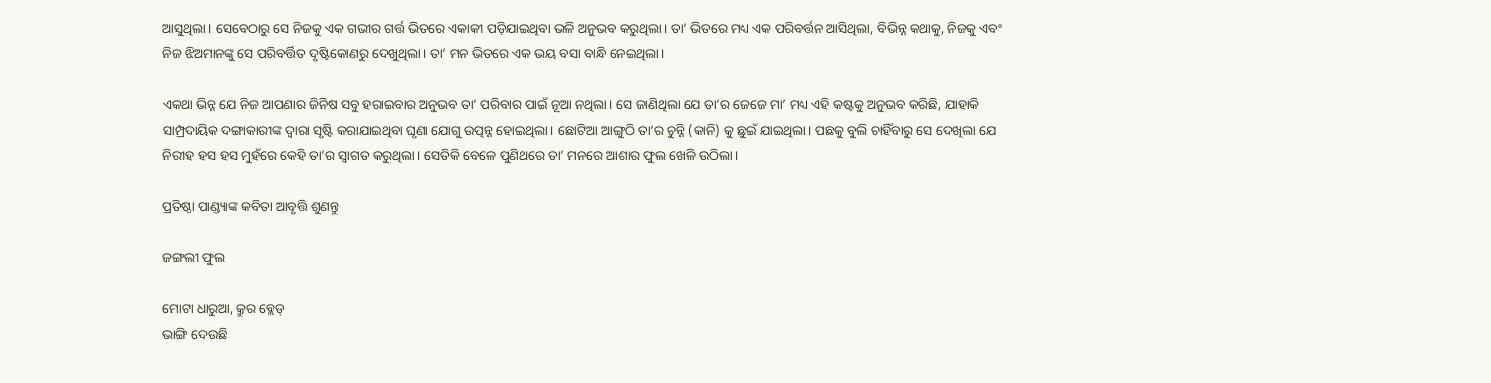ଆସୁଥିଲା। ସେବେଠାରୁ ସେ ନିଜକୁ ଏକ ଗଭୀର ଗର୍ତ୍ତ ଭିତରେ ଏକାକୀ ପଡ଼ିଯାଇଥିବା ଭଳି ଅନୁଭବ କରୁଥିଲା। ତା’ ଭିତରେ ମଧ୍ୟ ଏକ ପରିବର୍ତ୍ତନ ଆସିଥିଲା, ବିଭିନ୍ନ କଥାକୁ, ନିଜକୁ ଏବଂ ନିଜ ଝିଅମାନଙ୍କୁ ସେ ପରିବର୍ତ୍ତିତ ଦୃଷ୍ଟିକୋଣରୁ ଦେଖୁଥିଲା। ତା’ ମନ ଭିତରେ ଏକ ଭୟ ବସା ବାନ୍ଧି ନେଇଥିଲା।

ଏକଥା ଭିନ୍ନ ଯେ ନିଜ ଆପଣାର ଜିନିଷ ସବୁ ହରାଇବାର ଅନୁଭବ ତା’ ପରିବାର ପାଇଁ ନୂଆ ନଥିଲା। ସେ ଜାଣିଥିଲା ଯେ ତା’ର ଜେଜେ ମା’ ମଧ୍ୟ ଏହି କଷ୍ଟକୁ ଅନୁଭବ କରିଛି, ଯାହାକି ସାମ୍ପ୍ରଦାୟିକ ଦଙ୍ଗାକାରୀଙ୍କ ଦ୍ୱାରା ସୃଷ୍ଟି କରାଯାଇଥିବା ଘୃଣା ଯୋଗୁ ଉତ୍ପନ୍ନ ହୋଇଥିଲା। ଛୋଟିଆ ଆଙ୍ଗୁଠି ତା’ର ଚୁନ୍ନି (କାନି) କୁ ଛୁଇଁ ଯାଇଥିଲା। ପଛକୁ ବୁଲି ଚାହିଁବାରୁ ସେ ଦେଖିଲା ଯେ ନିରୀହ ହସ ହସ ମୁହଁରେ କେହି ତା’ର ସ୍ୱାଗତ କରୁଥିଲା। ସେତିକି ବେଳେ ପୁଣିଥରେ ତା’ ମନରେ ଆଶାର ଫୁଲ ଖେଳି ଉଠିଲା।

ପ୍ରତିଷ୍ଠା ପାଣ୍ଡ୍ୟାଙ୍କ କବିତା ଆବୃତ୍ତି ଶୁଣନ୍ତୁ

ଜଙ୍ଗଲୀ ଫୁଲ

ମୋଟା ଧାରୁଆ, କ୍ରୁର ବ୍ଲେଡ୍‌
ଭାଙ୍ଗି ଦେଉଛି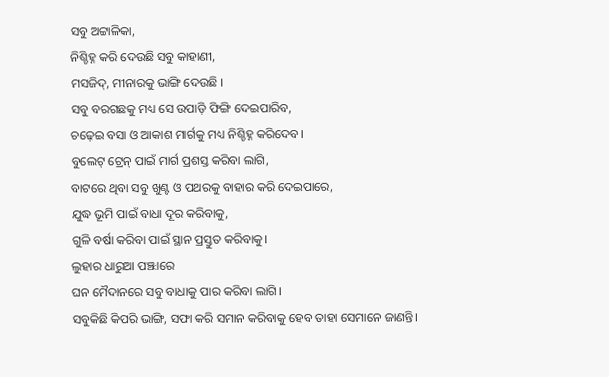ସବୁ ଅଟ୍ଟାଳିକା,
ନିଶ୍ଚିହ୍ନ କରି ଦେଉଛି ସବୁ କାହାଣୀ,
ମସଜିଦ୍‌, ମୀନାରକୁ ଭାଙ୍ଗି ଦେଉଛି ।
ସବୁ ବରଗଛକୁ ମଧ୍ୟ ସେ ଉପାଡ଼ି ଫିଙ୍ଗି ଦେଇପାରିବ,
ଚଢ଼େଇ ବସା ଓ ଆକାଶ ମାର୍ଗକୁ ମଧ୍ୟ ନିଶ୍ଚିହ୍ନ କରିଦେବ।
ବୁଲେଟ୍‌ ଟ୍ରେନ୍‌ ପାଇଁ ମାର୍ଗ ପ୍ରଶସ୍ତ କରିବା ଲାଗି,
ବାଟରେ ଥିବା ସବୁ ଖୁଣ୍ଟ ଓ ପଥରକୁ ବାହାର କରି ଦେଇପାରେ,
ଯୁଦ୍ଧ ଭୂମି ପାଇଁ ବାଧା ଦୂର କରିବାକୁ,
ଗୁଳି ବର୍ଷା କରିବା ପାଇଁ ସ୍ଥାନ ପ୍ରସ୍ତୁତ କରିବାକୁ।
ଲୁହାର ଧାରୁଆ ପଞ୍ଝାରେ
ଘନ ମୈଦାନରେ ସବୁ ବାଧାକୁ ପାର କରିବା ଲାଗି।
ସବୁକିଛି କିପରି ଭାଙ୍ଗି, ସଫା କରି ସମାନ କରିବାକୁ ହେବ ତାହା ସେମାନେ ଜାଣନ୍ତି।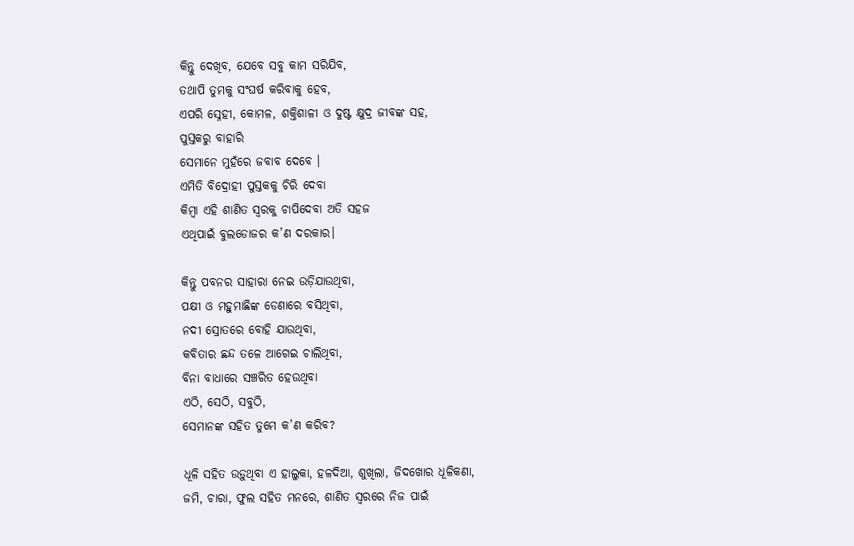କିନ୍ତୁ ଦେଖିବ, ଯେବେ ସବୁ କାମ ସରିଯିବ,
ତଥାପି ତୁମକୁ ସଂଘର୍ଷ କରିବାକୁ ହେବ,
ଏପରି ସ୍ନେହୀ, କୋମଳ, ଶକ୍ତିଶାଳୀ ଓ ଦୁଷ୍ଟ କ୍ଷୁଦ୍ର ଜୀବଙ୍କ ସହ,
ପୁସ୍ତକରୁ ବାହାରି
ସେମାନେ ମୁହଁରେ ଜବାବ ଦେବେ ।
ଏମିତି ବିଦ୍ରୋହୀ ପୁସ୍ତକକୁ ଚିରି ଦେବା
କିମ୍ବା ଏହି ଶାଣିତ ସ୍ୱରକୁ ଚାପିଦେବା ଅତି ସହଜ
ଏଥିପାଇଁ ବୁଲଡୋଜର କ’ଣ ଦରକାର।

କିନ୍ତୁ ପବନର ସାହାରା ନେଇ ଉଡ଼ିଯାଉଥିବା,
ପକ୍ଷୀ ଓ ମହୁମାଛିଙ୍କ ଡେଣାରେ ବସିଥିବା,
ନଦୀ ସ୍ରୋତରେ ବୋହି ଯାଉଥିବା,
କବିତାର ଛନ୍ଦ ତଳେ ଆଗେଇ ଚାଲିଥିବା,
ବିନା ବାଧାରେ ସଞ୍ଚରିତ ହେଉଥିବା
ଏଠି, ସେଠି, ସବୁଠି,
ସେମାନଙ୍କ ସହିତ ତୁମେ କ’ଣ କରିବ?

ଧୂଳି ସହିତ ଉଡ଼ୁଥିବା ଏ ହାଲୁକା, ହଳଦିଆ, ଶୁଖିଲା, ଜିଦଖୋର ଧୂଳିକଣା,
ଜମି, ଚାରା, ଫୁଲ ସହିତ ମନରେ, ଶାଣିତ ସ୍ୱରରେ ନିଜ ପାଇଁ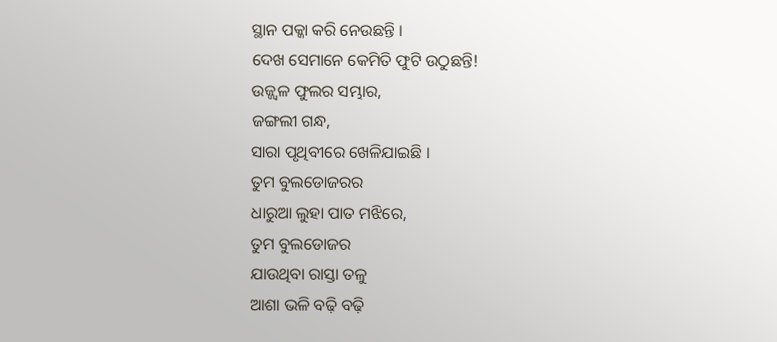ସ୍ଥାନ ପକ୍କା କରି ନେଉଛନ୍ତି ।
ଦେଖ ସେମାନେ କେମିତି ଫୁଟି ଉଠୁଛନ୍ତି!
ଉଜ୍ଜ୍ୱଳ ଫୁଲର ସମ୍ଭାର,
ଜଙ୍ଗଲୀ ଗନ୍ଧ,
ସାରା ପୃଥିବୀରେ ଖେଳିଯାଇଛି ।
ତୁମ ବୁଲଡୋଜରର
ଧାରୁଆ ଲୁହା ପାତ ମଝିରେ,
ତୁମ ବୁଲଡୋଜର
ଯାଉଥିବା ରାସ୍ତା ତଳୁ
ଆଶା ଭଳି ବଢ଼ି ବଢ଼ି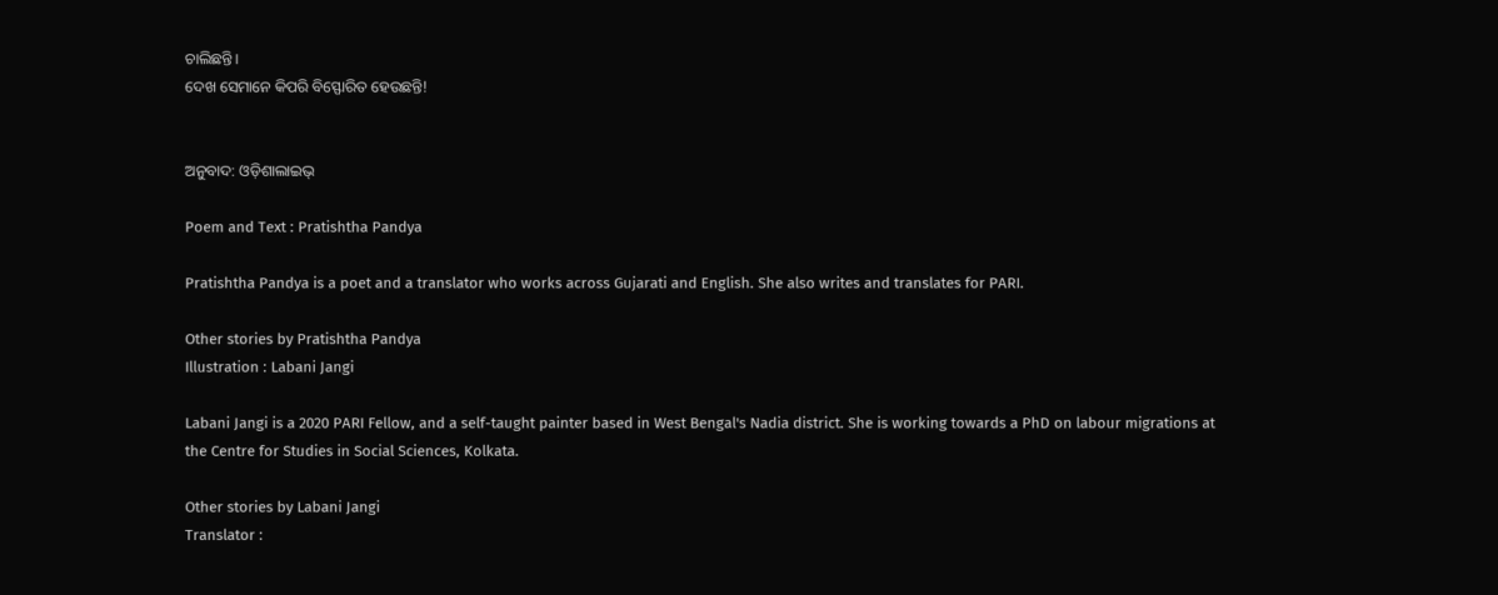ଚାଲିଛନ୍ତି।
ଦେଖ ସେମାନେ କିପରି ବିସ୍ଫୋରିତ ହେଉଛନ୍ତି!


ଅନୁବାଦ: ଓଡ଼ିଶାଲାଇଭ୍‍

Poem and Text : Pratishtha Pandya

Pratishtha Pandya is a poet and a translator who works across Gujarati and English. She also writes and translates for PARI.

Other stories by Pratishtha Pandya
Illustration : Labani Jangi

Labani Jangi is a 2020 PARI Fellow, and a self-taught painter based in West Bengal's Nadia district. She is working towards a PhD on labour migrations at the Centre for Studies in Social Sciences, Kolkata.

Other stories by Labani Jangi
Translator :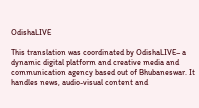OdishaLIVE

This translation was coordinated by OdishaLIVE– a dynamic digital platform and creative media and communication agency based out of Bhubaneswar. It handles news, audio-visual content and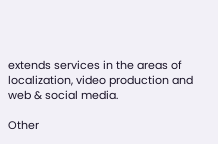extends services in the areas of localization, video production and web & social media.

Other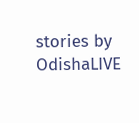stories by OdishaLIVE